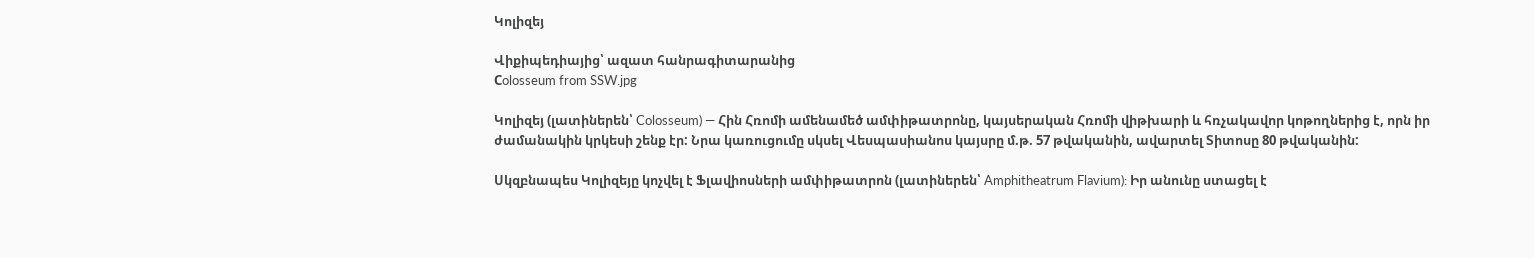Կոլիզեյ

Վիքիպեդիայից՝ ազատ հանրագիտարանից
Сolosseum from SSW.jpg

Կոլիզեյ (լատիներեն՝ Colosseum) — Հին Հռոմի ամենամեծ ամփիթատրոնը, կայսերական Հռոմի վիթխարի և հռչակավոր կոթողներից է, որն իր ժամանակին կրկեսի շենք էր: Նրա կառուցումը սկսել Վեսպասիանոս կայսրը մ.թ. 57 թվականին, ավարտել Տիտոսը 80 թվականին:

Սկզբնապես Կոլիզեյը կոչվել է Ֆլավիոսների ամփիթատրոն (լատիներեն՝ Amphitheatrum Flavium): Իր անունը ստացել է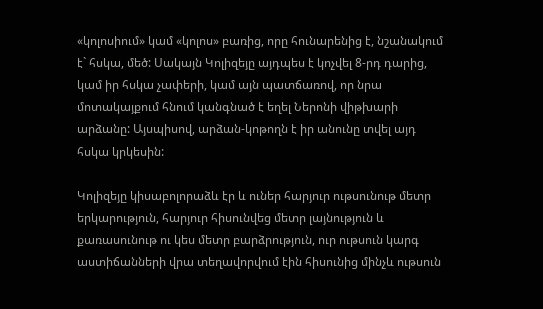«կոլոսիում» կամ «կոլոս» բառից, որը հունարենից է, նշանակում է` հսկա, մեծ: Սակայն Կոլիզեյը այդպես է կոչվել 8-րդ դարից, կամ իր հսկա չափերի, կամ այն պատճառով, որ նրա մոտակայքում հնում կանգնած է եղել Ներոնի վիթխարի արձանը: Այսպիսով, արձան-կոթողն է իր անունը տվել այդ հսկա կրկեսին:

Կոլիզեյը կիսաբոլորաձև էր և ուներ հարյուր ութսունութ մետր երկարություն, հարյուր հիսունվեց մետր լայնություն և քառասունութ ու կես մետր բարձրություն, ուր ութսուն կարգ աստիճանների վրա տեղավորվում էին հիսունից մինչև ութսուն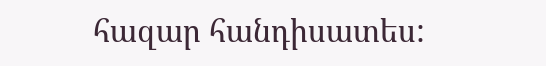հազար հանդիսատես: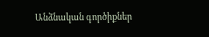Անձնական գործիքներ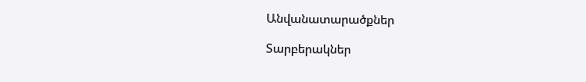Անվանատարածքներ

Տարբերակներ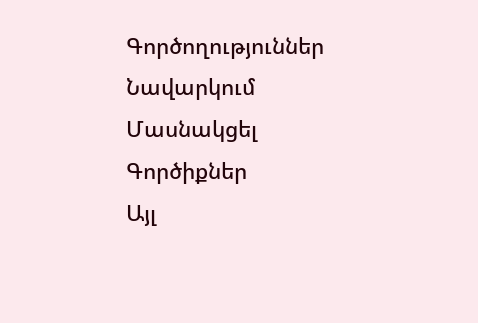Գործողություններ
Նավարկում
Մասնակցել
Գործիքներ
Այլ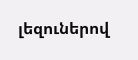լեզուներով